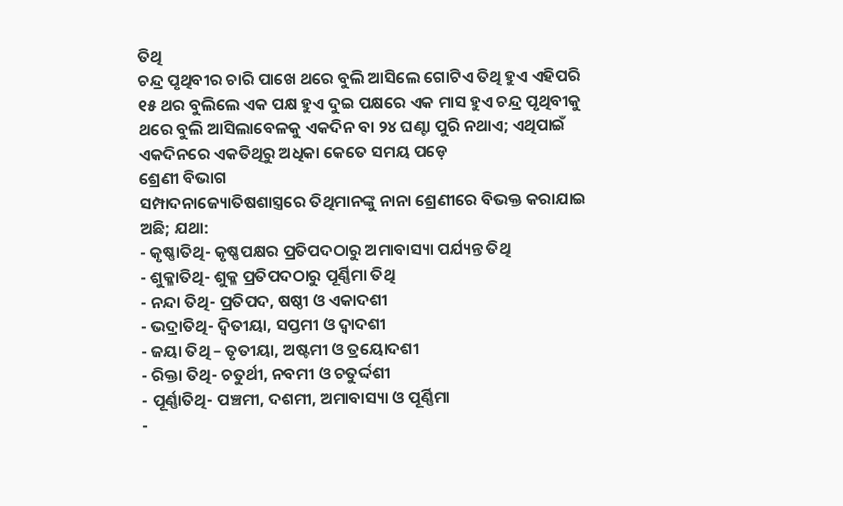ତିଥି
ଚନ୍ଦ୍ର ପୃଥିବୀର ଚାରି ପାଖେ ଥରେ ବୁଲି ଆସିଲେ ଗୋଟିଏ ତିଥି ହୁଏ ଏହିପରି ୧୫ ଥର ବୁଲିଲେ ଏକ ପକ୍ଷ ହୁଏ ଦୁଇ ପକ୍ଷରେ ଏକ ମାସ ହୁଏ ଚନ୍ଦ୍ର ପୃଥିବୀକୁ ଥରେ ବୁଲି ଆସିଲାବେଳକୁ ଏକଦିନ ବା ୨୪ ଘଣ୍ଟା ପୁରି ନଥାଏ; ଏଥିପାଇଁ ଏକଦିନରେ ଏକତିଥିରୁ ଅଧିକା କେତେ ସମୟ ପଡ଼େ
ଶ୍ରେଣୀ ବିଭାଗ
ସମ୍ପାଦନାଜ୍ୟୋତିଷଶାସ୍ତ୍ରରେ ତିଥିମାନଙ୍କୁ ନାନା ଶ୍ରେଣୀରେ ବିଭକ୍ତ କରାଯାଇ ଅଛି; ଯଥା:
- କୃଷ୍ଣାତିଥି- କୃଷ୍ଣପକ୍ଷର ପ୍ରତିପଦଠାରୁ ଅମାବାସ୍ୟା ପର୍ଯ୍ୟନ୍ତ ତିଥି
- ଶୁକ୍ଳାତିଥି- ଶୁକ୍ଳ ପ୍ରତିପଦଠାରୁ ପୂର୍ଣ୍ଣିମା ତିଥି
- ନନ୍ଦା ତିଥି- ପ୍ରତିପଦ, ଷଷ୍ଠୀ ଓ ଏକାଦଶୀ
- ଭଦ୍ରାତିଥି- ଦ୍ୱିତୀୟା, ସପ୍ତମୀ ଓ ଦ୍ୱାଦଶୀ
- ଜୟା ତିଥି – ତୃତୀୟା, ଅଷ୍ଟମୀ ଓ ତ୍ରୟୋଦଶୀ
- ରିକ୍ତା ତିଥି- ଚତୁର୍ଥୀ, ନବମୀ ଓ ଚତୁର୍ଦ୍ଦଶୀ
- ପୂର୍ଣ୍ଣାତିଥି- ପଞ୍ଚମୀ, ଦଶମୀ, ଅମାବାସ୍ୟା ଓ ପୂର୍ଣ୍ଣିମା
-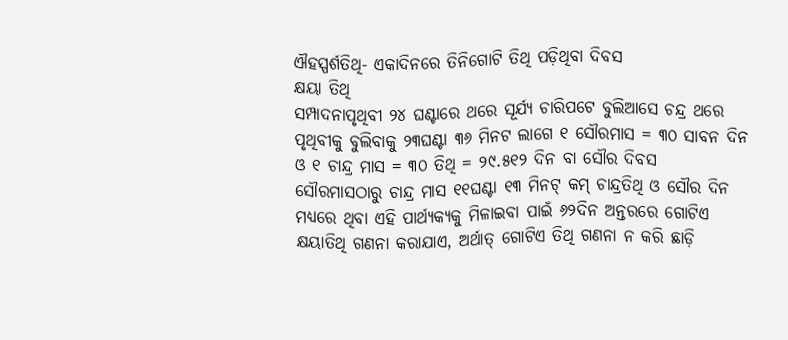ଐହସ୍ପର୍ଶତିଥି- ଏକାଦିନରେ ତିନିଗୋଟି ତିଥି ପଡ଼ିଥିବା ଦିବସ
କ୍ଷୟା ତିଥି
ସମ୍ପାଦନାପୃଥିବୀ ୨୪ ଘଣ୍ଟାରେ ଥରେ ସୂର୍ଯ୍ୟ ଚାରିପଟେ ବୁଲିଆସେ ଚନ୍ଦ୍ର ଥରେ ପୃଥିବୀକୁ ବୁଲିବାକୁ ୨୩ଘଣ୍ଟା ୩୬ ମିନଟ ଲାଗେ ୧ ସୌରମାସ = ୩୦ ସାବନ ଦିନ ଓ ୧ ଚାନ୍ଦ୍ର ମାସ = ୩୦ ତିଥି = ୨୯.୫୧୨ ଦିନ ବା ସୌର ଦିବସ ସୌରମାସଠାରୁ ଚାନ୍ଦ୍ର ମାସ ୧୧ଘଣ୍ଟା ୧୩ ମିନଟ୍ କମ୍ ଚାନ୍ଦ୍ରତିଥି ଓ ସୌର ଦିନ ମଧ୍ୟରେ ଥିବା ଏହି ପାର୍ଥ୍ୟକ୍ୟକୁ ମିଳାଇବା ପାଇଁ ୬୨ଦିନ ଅନ୍ତରରେ ଗୋଟିଏ କ୍ଷୟାତିଥି ଗଣନା କରାଯାଏ, ଅର୍ଥାତ୍ ଗୋଟିଏ ତିଥି ଗଣନା ନ କରି ଛାଡ଼ି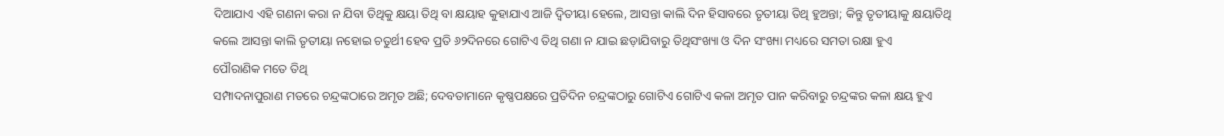ଦିଆଯାଏ ଏହି ଗଣନା କରା ନ ଯିବା ତିଥିକୁ କ୍ଷୟା ତିଥି ବା କ୍ଷୟାହ କୁହାଯାଏ ଆଜି ଦ୍ୱିତୀୟା ହେଲେ, ଆସନ୍ତା କାଲି ଦିନ ହିସାବରେ ତୃତୀୟା ତିଥି ହୁଅନ୍ତା; କିନ୍ତୁ ତୃତୀୟାକୁ କ୍ଷୟାତିଥି କଲେ ଆସନ୍ତା କାଲି ତୃତୀୟା ନହୋଇ ଚତୁର୍ଥୀ ହେବ ପ୍ରତି ୬୨ଦିନରେ ଗୋଟିଏ ତିଥି ଗଣା ନ ଯାଇ ଛଡ଼ାଯିବାରୁ ତିଥିସଂଖ୍ୟା ଓ ଦିନ ସଂଖ୍ୟା ମଧ୍ୟରେ ସମତା ରକ୍ଷା ହୁଏ
ପୌରାଣିକ ମତେ ତିଥି
ସମ୍ପାଦନାପୁରାଣ ମତରେ ଚନ୍ଦ୍ରଙ୍କଠାରେ ଅମୃତ ଅଛି; ଦେବତାମାନେ କୃଷ୍ଣପକ୍ଷରେ ପ୍ରତିଦିନ ଚନ୍ଦ୍ରଙ୍କଠାରୁ ଗୋଟିଏ ଗୋଟିଏ କଳା ଅମୃତ ପାନ କରିବାରୁ ଚନ୍ଦ୍ରଙ୍କର କଳା କ୍ଷୟ ହୁଏ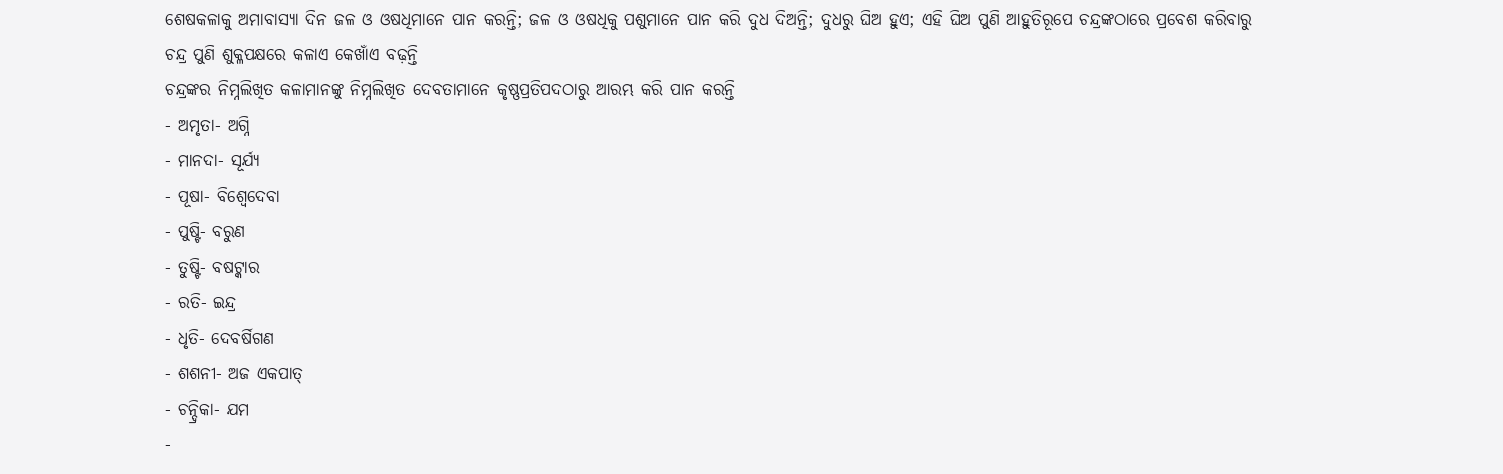ଶେଷକଳାକୁ ଅମାବାସ୍ୟା ଦିନ ଜଳ ଓ ଓଷଧିମାନେ ପାନ କରନ୍ତି; ଜଳ ଓ ଓଷଧିକୁ ପଶୁମାନେ ପାନ କରି ଦୁଧ ଦିଅନ୍ତି; ଦୁଧରୁ ଘିଅ ହୁଏ; ଏହି ଘିଅ ପୁଣି ଆହୁତିରୂପେ ଚନ୍ଦ୍ରଙ୍କଠାରେ ପ୍ରବେଶ କରିବାରୁ ଚନ୍ଦ୍ର ପୁଣି ଶୁକ୍ଳପକ୍ଷରେ କଳାଏ କେଖାଁଏ ବଢ଼ନ୍ତି
ଚନ୍ଦ୍ରଙ୍କର ନିମ୍ନଲିଖିତ କଳାମାନଙ୍କୁ ନିମ୍ନଲିଖିତ ଦେବତାମାନେ କୃଷ୍ଣପ୍ରତିପଦଠାରୁ ଆରମ୍ଭ କରି ପାନ କରନ୍ତି
- ଅମୃତା- ଅଗ୍ନି
- ମାନଦା- ସୂର୍ଯ୍ୟ
- ପୂଷା- ବିଶ୍ୱେଦେବା
- ପୁଷ୍ଟି- ବରୁଣ
- ତୁଷ୍ଟି- ବଷଟ୍କାର
- ରତି- ଇନ୍ଦ୍ର
- ଧୃତି- ଦେବର୍ଷିଗଣ
- ଶଶନୀ- ଅଜ ଏକପାତ୍
- ଚନ୍ଦ୍ରିକା- ଯମ
-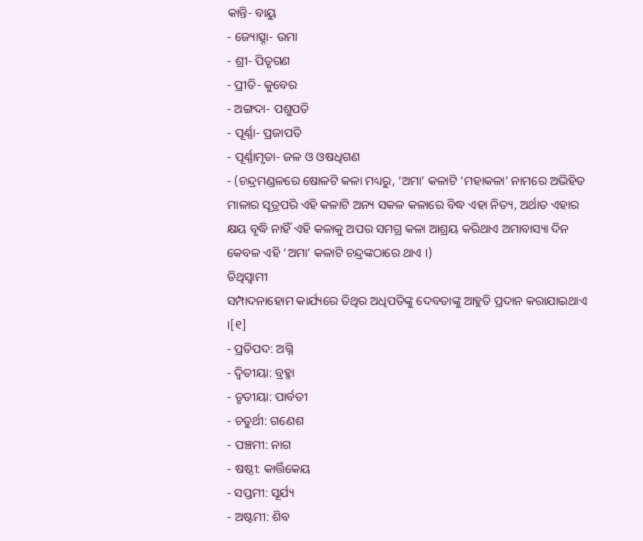କାନ୍ତି- ବାୟୁ
- ଜ୍ୟୋତ୍ସ୍ନା- ଉମା
- ଶ୍ରୀ- ପିତୃଗଣ
- ପ୍ରୀତି- କୁବେର
- ଅଙ୍ଗଦା- ପଶୁପତି
- ପୂର୍ଣ୍ଣା- ପ୍ରଜାପତି
- ପୂର୍ଣ୍ଣାମୃତା- ଜଳ ଓ ଓଷଧିଗଣ
- (ଚନ୍ଦ୍ରମଣ୍ଡଳରେ ଷୋଳଟି କଳା ମଧ୍ୟରୁ, ‘ଅମା’ କଳାଟି ‘ମହାକଳା’ ନାମରେ ଅଭିହିତ ମାଳାର ସୂତ୍ରପରି ଏହି କଳାଟି ଅନ୍ୟ ସକଳ କଳାରେ ବିଦ୍ଧ ଏହା ନିତ୍ୟ, ଅର୍ଥାତ ଏହାର କ୍ଷୟ ବୃଦ୍ଧି ନାହିଁ ଏହି କଳାକୁ ଅପର ସମଗ୍ର କଳା ଆଶ୍ରୟ କରିଥାଏ ଅମାବାସ୍ୟା ଦିନ କେବଳ ଏହି ‘ଅମା’ କଳାଟି ଚନ୍ଦ୍ରଙ୍କଠାରେ ଥାଏ ।)
ତିଥିସ୍ୱାମୀ
ସମ୍ପାଦନାହୋମ କାର୍ଯ୍ୟରେ ତିଥିର ଅଧିପତିଙ୍କୁ ଦେବତାଙ୍କୁ ଆହୁତି ପ୍ରଦାନ କରାଯାଇଥାଏ ।[୧]
- ପ୍ରତିପଦ: ଅଗ୍ନି
- ଦ୍ୱିତୀୟା: ବ୍ରହ୍ମା
- ତୃତୀୟା: ପାର୍ବତୀ
- ଚତୁର୍ଥୀ: ଗଣେଶ
- ପଞ୍ଚମୀ: ନାଗ
- ଷଷ୍ଠୀ: କାର୍ତ୍ତିକେୟ
- ସପ୍ତମୀ: ସୂର୍ଯ୍ୟ
- ଅଷ୍ଟମୀ: ଶିବ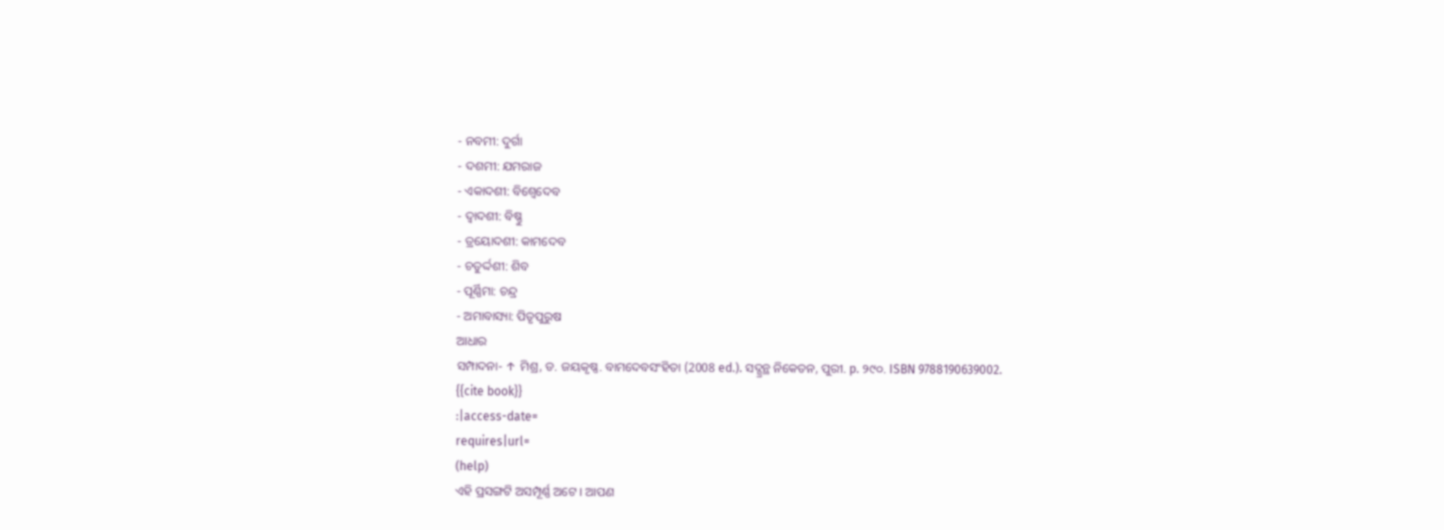- ନବମୀ: ଦୁର୍ଗା
- ଦଶମୀ: ଯମରାଜ
- ଏକାଦଶୀ: ବିଶ୍ୱେଦେବ
- ଦ୍ୱାଦଶୀ: ବିଷ୍ଣୁ
- ତ୍ରୟୋଦଶୀ: କାମଦେବ
- ଚତୁର୍ଦ୍ଦଶୀ: ଶିବ
- ପୂର୍ଣ୍ଣିମା: ଚନ୍ଦ୍ର
- ଅମାବାସ୍ୟା: ପିତୃପୁରୁଷ
ଆଧାର
ସମ୍ପାଦନା- ↑ ମିଶ୍ର, ଡ. ଜୟକୃଷ୍ଣ. ବାମଦେବସଂହିତା (2008 ed.). ସଦ୍ଗ୍ରନ୍ଥ ନିକେତନ, ପୁରୀ. p. ୨୯୦. ISBN 9788190639002.
{{cite book}}
:|access-date=
requires|url=
(help)
ଏହି ପ୍ରସଙ୍ଗଟି ଅସମ୍ପୂର୍ଣ୍ଣ ଅଟେ । ଆପଣ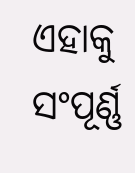ଏହାକୁ ସଂପୂର୍ଣ୍ଣ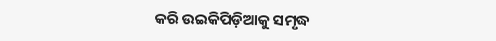କରି ଉଇକିପିଡ଼ିଆକୁ ସମୃଦ୍ଧ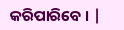କରିପାରିବେ । |